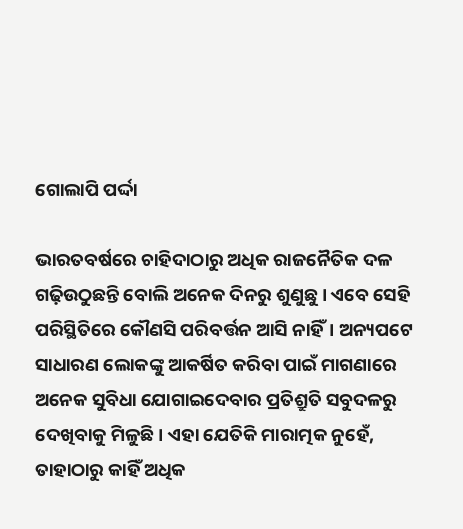ଗୋଲାପି ପର୍ଦ୍ଦା

ଭାରତବର୍ଷରେ ଚାହିଦାଠାରୁ ଅଧିକ ରାଜନୈତିକ ଦଳ ଗଢ଼ିଉଠୁଛନ୍ତି ବୋଲି ଅନେକ ଦିନରୁ ଶୁଣୁଛୁ। ଏବେ ସେହି ପରିସ୍ଥିତିରେ କୌଣସି ପରିବର୍ତ୍ତନ ଆସି ନାହିଁ। ଅନ୍ୟପଟେ ସାଧାରଣ ଲୋକଙ୍କୁ ଆକର୍ଷିତ କରିବା ପାଇଁ ମାଗଣାରେ ଅନେକ ସୁବିଧା ଯୋଗାଇଦେବାର ପ୍ରତିଶ୍ରୁତି ସବୁଦଳରୁ ଦେଖିବାକୁ ମିଳୁଛି। ଏହା ଯେତିକି ମାରାତ୍ମକ ନୁହେଁ, ତାହାଠାରୁ କାହିଁ ଅଧିକ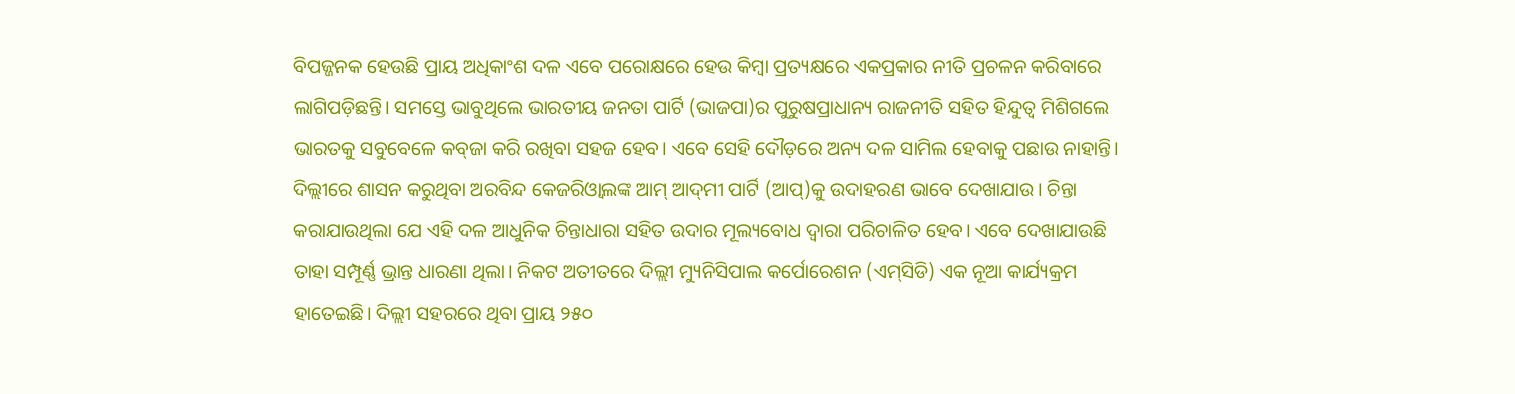ବିପଜ୍ଜନକ ହେଉଛି ପ୍ରାୟ ଅଧିକାଂଶ ଦଳ ଏବେ ପରୋକ୍ଷରେ ହେଉ କିମ୍ବା ପ୍ରତ୍ୟକ୍ଷରେ ଏକପ୍ରକାର ନୀତି ପ୍ରଚଳନ କରିବାରେ ଲାଗିପଡ଼ିଛନ୍ତି। ସମସ୍ତେ ଭାବୁଥିଲେ ଭାରତୀୟ ଜନତା ପାର୍ଟି (ଭାଜପା)ର ପୁରୁଷପ୍ରାଧାନ୍ୟ ରାଜନୀତି ସହିତ ହିନ୍ଦୁତ୍ୱ ମିଶିଗଲେ ଭାରତକୁ ସବୁବେଳେ କବ୍‌ଜା କରି ରଖିବା ସହଜ ହେବ। ଏବେ ସେହି ଦୌଡ଼ରେ ଅନ୍ୟ ଦଳ ସାମିଲ ହେବାକୁ ପଛାଉ ନାହାନ୍ତି। ଦିଲ୍ଲୀରେ ଶାସନ କରୁଥିବା ଅରବିନ୍ଦ କେଜରିଓ୍ବାଲଙ୍କ ଆମ୍‌ ଆଦ୍‌ମୀ ପାର୍ଟି (ଆପ୍‌)କୁ ଉଦାହରଣ ଭାବେ ଦେଖାଯାଉ। ଚିନ୍ତା କରାଯାଉଥିଲା ଯେ ଏହି ଦଳ ଆଧୁନିକ ଚିନ୍ତାଧାରା ସହିତ ଉଦାର ମୂଲ୍ୟବୋଧ ଦ୍ୱାରା ପରିଚାଳିତ ହେବ। ଏବେ ଦେଖାଯାଉଛି ତାହା ସମ୍ପୂର୍ଣ୍ଣ ଭ୍ରାନ୍ତ ଧାରଣା ଥିଲା। ନିକଟ ଅତୀତରେ ଦିଲ୍ଲୀ ମ୍ୟୁନିସିପାଲ କର୍ପୋରେଶନ (ଏମ୍‌ସିଡି) ଏକ ନୂଆ କାର୍ଯ୍ୟକ୍ରମ ହାତେଇଛି। ଦିଲ୍ଲୀ ସହରରେ ଥିବା ପ୍ରାୟ ୨୫୦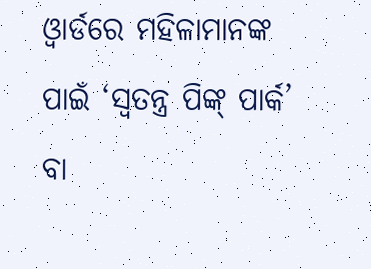ଓ୍ବାର୍ଡରେ ମହିଳାମାନଙ୍କ ପାଇଁ ‘ସ୍ବତନ୍ତ୍ର ପିଙ୍କ୍‌ ପାର୍କ’ ବା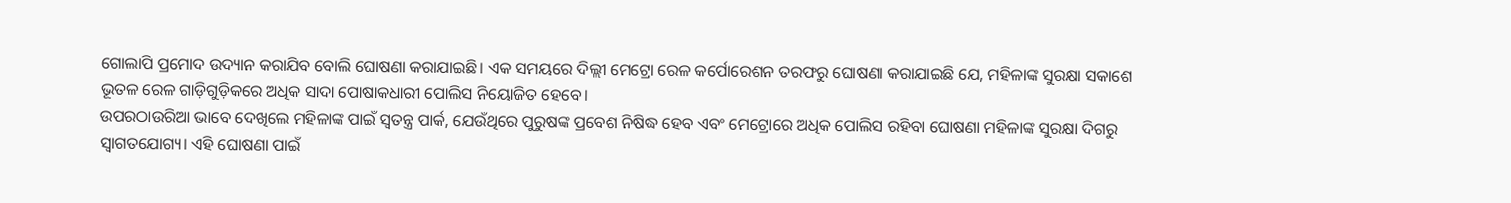ଗୋଲାପି ପ୍ରମୋଦ ଉଦ୍ୟାନ କରାଯିବ ବୋଲି ଘୋଷଣା କରାଯାଇଛି। ଏକ ସମୟରେ ଦିଲ୍ଲୀ ମେଟ୍ରୋ ରେଳ କର୍ପୋରେଶନ ତରଫରୁ ଘୋଷଣା କରାଯାଇଛି ଯେ, ମହିଳାଙ୍କ ସୁରକ୍ଷା ସକାଶେ ଭୂତଳ ରେଳ ଗାଡ଼ିଗୁଡ଼ିକରେ ଅଧିକ ସାଦା ପୋଷାକଧାରୀ ପୋଲିସ ନିୟୋଜିତ ହେବେ।
ଉପରଠାଉରିଆ ଭାବେ ଦେଖିଲେ ମହିଳାଙ୍କ ପାଇଁ ସ୍ବତନ୍ତ୍ର ପାର୍କ, ଯେଉଁଥିରେ ପୁରୁଷଙ୍କ ପ୍ରବେଶ ନିଷିଦ୍ଧ ହେବ ଏବଂ ମେଟ୍ରୋରେ ଅଧିକ ପୋଲିସ ରହିବା ଘୋଷଣା ମହିଳାଙ୍କ ସୁରକ୍ଷା ଦିଗରୁ ସ୍ବାଗତଯୋଗ୍ୟ। ଏହି ଘୋଷଣା ପାଇଁ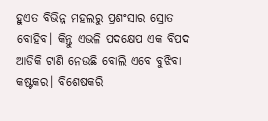ହୁଏତ ବିଭିନ୍ନ ମହଲରୁ ପ୍ରଶଂସାର ସ୍ରୋତ ବୋହିବ। କିନ୍ତୁ ଏଭଳି ପଦକ୍ଷେପ ଏକ ବିପଦ ଆଡିକି ଟାଣି ନେଉଛି ବୋଲି ଏବେ ବୁଝିବା କଷ୍ଟକର। ବିଶେଷକରି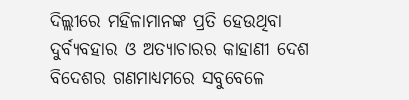ଦିଲ୍ଲୀରେ ମହିଳାମାନଙ୍କ ପ୍ରତି ହେଉଥିବା ଦୁର୍ବ୍ୟବହାର ଓ ଅତ୍ୟାଚାରର କାହାଣୀ ଦେଶ ବିଦେଶର ଗଣମାଧ୍ୟମରେ ସବୁବେଳେ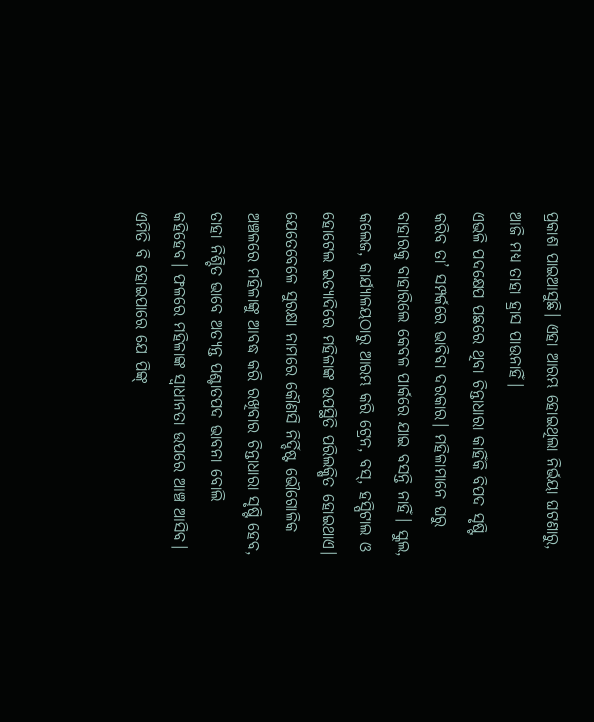ପ୍ରକାଶ ପାଇଆସୁଛି। ଏହା ଆରମ୍ଭ ହୋଇଥିଲା ନିର୍ଭୟା ଘଟଣାରୁ, ଆଜି ମଧ୍ୟ ତାହା ହ୍ରାସ ପାଉନାହିଁ।
ଏଭଳି ପଦକ୍ଷେପ ପଛରେ ଥିବା ଚିନ୍ତାଧାରା କାହିଁକି ବିପଦ ସୃଷ୍ଟି କରିବ ତା’ ସମ୍ପର୍କରେ ଭାବିବା ଦରକାର। ମହିଳାମାନେ ଘରୁ ବାହାରକୁ ବାହାରିଲେ କେବଳ ପାର୍କରେ ଯାଇ ବସନ୍ତି ନାହିଁ। ସ୍କୁଲ, କଲେଜ, କାର୍ଯ୍ୟାଳୟଠାରୁ ଆରମ୍ଭ କରି ଟ୍ରେନ, ବସ୍‌, ହସ୍ପିଟାଲ ଓ ହୋଟେଲ ଇତ୍ୟାଦିରେ ମହିଳାଙ୍କ ଉପସ୍ଥିତି ପରିଲକ୍ଷିତ ହୋଇଥାଏ। ଯେତେବେଳେ ସୁରକ୍ଷା ନାମରେ କୌଣସି ନିର୍ଦ୍ଦିଷ୍ଟ ଭୌଗୋଳିକ ଅଞ୍ଚଳରେ ମହିଳାଙ୍କୁ ଆବଦ୍ଧ କରି ରଖିବାର ଚିନ୍ତାଧାରା ସୃଷ୍ଟି ହେବ, ତାହା ନିଶ୍ଚିତ ଭାବେ ଅତ୍ୟନ୍ତ ପଶ୍ଚାତପଦ ଭାବନା ବୋଲି କହିହେବ। ଫଳରେ ମହିଳାଙ୍କ ସ୍ବାଧୀନତା ଉପରେ ଆଞ୍ଚ ଆସିବ। ଏମିତି ବି ହୋଇପାରେ ଯେ ପିଙ୍କ୍‌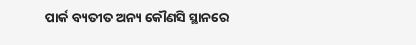ପାର୍କ ବ୍ୟତୀତ ଅନ୍ୟ କୌଣସି ସ୍ଥାନରେ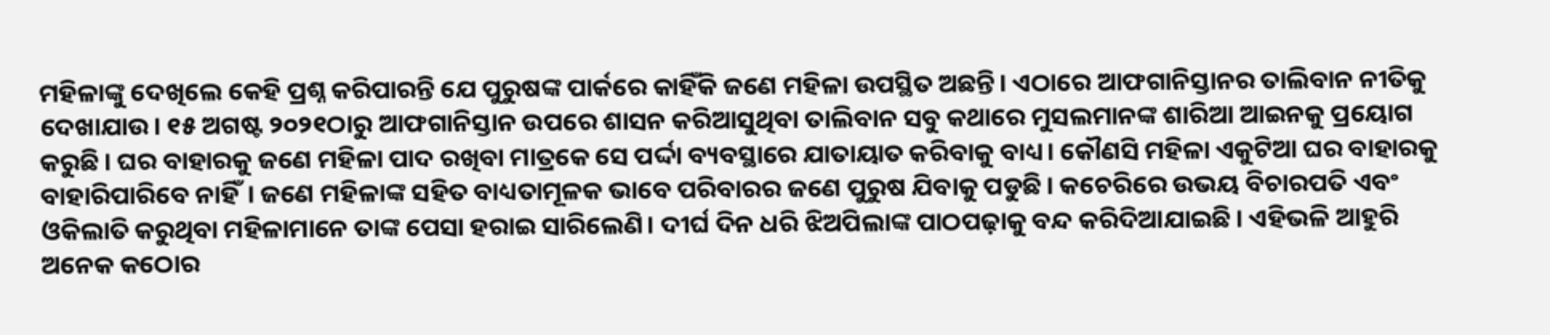ମହିଳାଙ୍କୁ ଦେଖିଲେ କେହି ପ୍ରଶ୍ନ କରିପାରନ୍ତି ଯେ ପୁରୁଷଙ୍କ ପାର୍କରେ କାହିଁକି ଜଣେ ମହିଳା ଉପସ୍ଥିତ ଅଛନ୍ତି। ଏଠାରେ ଆଫଗାନିସ୍ତାନର ତାଲିବାନ ନୀତିକୁ ଦେଖାଯାଉ। ୧୫ ଅଗଷ୍ଟ ୨୦୨୧ଠାରୁ ଆଫଗାନିସ୍ତାନ ଉପରେ ଶାସନ କରିଆସୁଥିବା ତାଲିବାନ ସବୁ କଥାରେ ମୁସଲମାନଙ୍କ ଶାରିଆ ଆଇନକୁ ପ୍ରୟୋଗ କରୁଛି। ଘର ବାହାରକୁ ଜଣେ ମହିଳା ପାଦ ରଖିବା ମାତ୍ରକେ ସେ ପର୍ଦ୍ଦା ବ୍ୟବସ୍ଥାରେ ଯାତାୟାତ କରିବାକୁ ବାଧ୍ୟ। କୌଣସି ମହିଳା ଏକୁଟିଆ ଘର ବାହାରକୁ ବାହାରିପାରିବେ ନାହିଁ। ଜଣେ ମହିଳାଙ୍କ ସହିତ ବାଧ୍ୟତାମୂଳକ ଭାବେ ପରିବାରର ଜଣେ ପୁରୁଷ ଯିବାକୁ ପଡୁଛି। କଚେରିରେ ଉଭୟ ବିଚାରପତି ଏବଂ ଓକିଲାତି କରୁଥିବା ମହିଳାମାନେ ତାଙ୍କ ପେସା ହରାଇ ସାରିଲେଣି। ଦୀର୍ଘ ଦିନ ଧରି ଝିଅପିଲାଙ୍କ ପାଠପଢ଼ାକୁ ବନ୍ଦ କରିଦିଆଯାଇଛି। ଏହିଭଳି ଆହୁରି ଅନେକ କଠୋର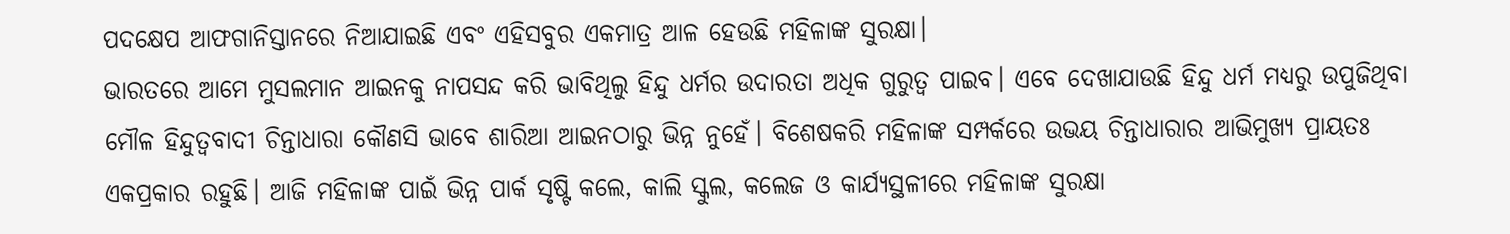ପଦକ୍ଷେପ ଆଫଗାନିସ୍ତାନରେ ନିଆଯାଇଛି ଏବଂ ଏହିସବୁର ଏକମାତ୍ର ଆଳ ହେଉଛି ମହିଳାଙ୍କ ସୁରକ୍ଷା।
ଭାରତରେ ଆମେ ମୁସଲମାନ ଆଇନକୁ ନାପସନ୍ଦ କରି ଭାବିଥିଲୁ ହିନ୍ଦୁ ଧର୍ମର ଉଦାରତା ଅଧିକ ଗୁରୁତ୍ୱ ପାଇବ। ଏବେ ଦେଖାଯାଉଛି ହିନ୍ଦୁ ଧର୍ମ ମଧ୍ୟରୁ ଉପୁଜିଥିବା ମୌଳ ହିନ୍ଦୁତ୍ୱବାଦୀ ଚିନ୍ତାଧାରା କୌଣସି ଭାବେ ଶାରିଆ ଆଇନଠାରୁ ଭିନ୍ନ ନୁହେଁ। ବିଶେଷକରି ମହିଳାଙ୍କ ସମ୍ପର୍କରେ ଉଭୟ ଚିନ୍ତାଧାରାର ଆଭିମୁଖ୍ୟ ପ୍ରାୟତଃ ଏକପ୍ରକାର ରହୁଛି। ଆଜି ମହିଳାଙ୍କ ପାଇଁ ଭିନ୍ନ ପାର୍କ ସୃଷ୍ଟି କଲେ, କାଲି ସ୍କୁଲ, କଲେଜ ଓ କାର୍ଯ୍ୟସ୍ଥଳୀରେ ମହିଳାଙ୍କ ସୁରକ୍ଷା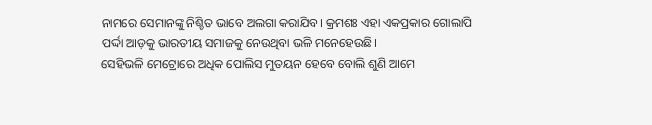ନାମରେ ସେମାନଙ୍କୁ ନିଶ୍ଚିତ ଭାବେ ଅଲଗା କରାଯିବ। କ୍ରମଶଃ ଏହା ଏକପ୍ରକାର ଗୋଲାପି ପର୍ଦ୍ଦା ଆଡ଼କୁ ଭାରତୀୟ ସମାଜକୁ ନେଉଥିବା ଭଳି ମନେହେଉଛି।
ସେହିଭଳି ମେଟ୍ରୋରେ ଅଧିକ ପୋଲିସ ମୁତୟନ ହେବେ ବୋଲି ଶୁଣି ଆମେ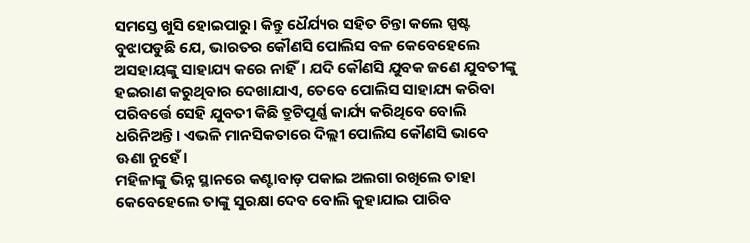ସମସ୍ତେ ଖୁସି ହୋଇପାରୁ। କିନ୍ତୁ ଧୈର୍ଯ୍ୟର ସହିତ ଚିନ୍ତା କଲେ ସ୍ପଷ୍ଟ ବୁଝାପଡୁଛି ଯେ, ଭାରତର କୌଣସି ପୋଲିସ ବଳ କେବେହେଲେ ଅସହାୟଙ୍କୁ ସାହାଯ୍ୟ କରେ ନାହିଁ। ଯଦି କୌଣସି ଯୁବକ ଜଣେ ଯୁବତୀଙ୍କୁ ହଇରାଣ କରୁଥିବାର ଦେଖାଯାଏ, ତେବେ ପୋଲିସ ସାହାଯ୍ୟ କରିବା ପରିବର୍ତ୍ତେ ସେହି ଯୁବତୀ କିଛି ତ୍ରୁଟିପୂର୍ଣ୍ଣ କାର୍ଯ୍ୟ କରିଥିବେ ବୋଲି ଧରିନିଅନ୍ତି। ଏଭଳି ମାନସିକତାରେ ଦିଲ୍ଲୀ ପୋଲିସ କୌଣସି ଭାବେ ଊଣା ନୁହେଁ।
ମହିଳାଙ୍କୁ ଭିନ୍ନ ସ୍ଥାନରେ କଣ୍ଟାବାଡ଼ ପକାଇ ଅଲଗା ରଖିଲେ ତାହା କେବେହେଲେ ତାଙ୍କୁ ସୁରକ୍ଷା ଦେବ ବୋଲି କୁହାଯାଇ ପାରିବ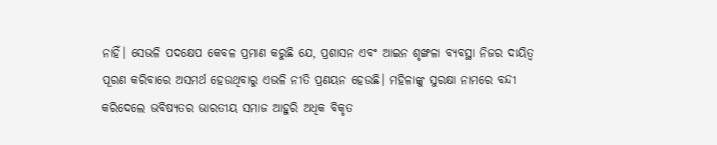ନାହିଁ। ସେଭଳି ପଦକ୍ଷେପ କେବଳ ପ୍ରମାଣ କରୁଛି ଯେ, ପ୍ରଶାସନ ଏବଂ ଆଇନ ଶୃଙ୍ଖଳା ବ୍ୟବସ୍ଥା ନିଜର ଦାୟିତ୍ୱ ପୂରଣ କରିବାରେ ଅସମର୍ଥ ହେଉଥିବାରୁ ଏଭଳି ନୀତି ପ୍ରଣୟନ ହେଉଛି। ମହିଳାଙ୍କୁ ସୁରକ୍ଷା ନାମରେ ବନ୍ଦୀ କରିଦେଲେ ଭବିଷ୍ୟତର ଭାରତୀୟ ସମାଜ ଆହୁରି ଅଧିକ ବିକୃତ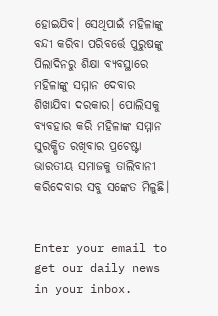ହୋଇଯିବ। ସେଥିପାଇଁ ମହିଳାଙ୍କୁ ବନ୍ଦୀ କରିବା ପରିବର୍ତ୍ତେ ପୁରୁଷଙ୍କୁ ପିଲାଦିନରୁ ଶିକ୍ଷା ବ୍ୟବସ୍ଥାରେ ମହିଳାଙ୍କୁ ସମ୍ମାନ ଦେବାର ଶିଖାଯିବା ଦରକାର। ପୋଲିସକୁ ବ୍ୟବହାର କରି ମହିଳାଙ୍କ ସମ୍ମାନ ସୁରକ୍ଷିତ ରଖିବାର ପ୍ରଚେଷ୍ଟା ଭାରତୀୟ ସମାଜକୁ ତାଲିବାନୀ କରିଦେବାର ସବୁ ସଙ୍କେତ ମିଳୁଛି।


Enter your email to get our daily news in your inbox.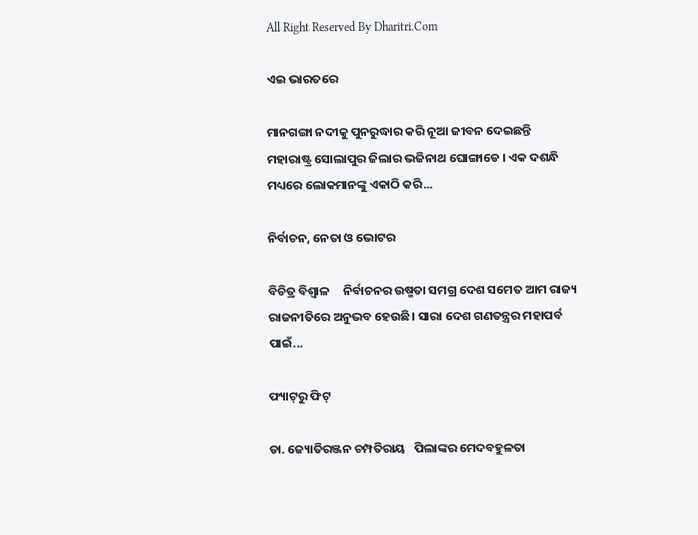All Right Reserved By Dharitri.Com

ଏଇ ଭାରତରେ

ମାନଗଙ୍ଗା ନଦୀକୁ ପୁନରୁଦ୍ଧାର କରି ନୂଆ ଜୀବନ ଦେଇଛନ୍ତି ମହାରାଷ୍ଟ୍ର ସୋଲାପୁର ଜିଲାର ଭଜିନାଥ ଘୋଙ୍ଗାଡେ । ଏକ ଦଶନ୍ଧି ମଧ୍ୟରେ ଲୋକମାନଙ୍କୁ ଏକାଠି କରି...

ନିର୍ବାଚନ, ନେତା ଓ ଭୋଟର

ବିଚିତ୍ର ବିଶ୍ୱାଳ     ନିର୍ବାଚନର ଉଷ୍ମତା ସମଗ୍ର ଦେଶ ସମେତ ଆମ ରାଜ୍ୟ ରାଜନୀତିରେ ଅନୁଭବ ହେଉଛି। ସାରା ଦେଶ ଗଣତନ୍ତ୍ରର ମହାପର୍ବ ପାଇଁ...

ଫ୍ୟାଟ୍‌ରୁ ଫିଟ୍‌

ଡା. ଜ୍ୟୋତିରଞ୍ଜନ ଚମ୍ପତିରାୟ   ପିଲାଙ୍କର ମେଦବହୁଳତା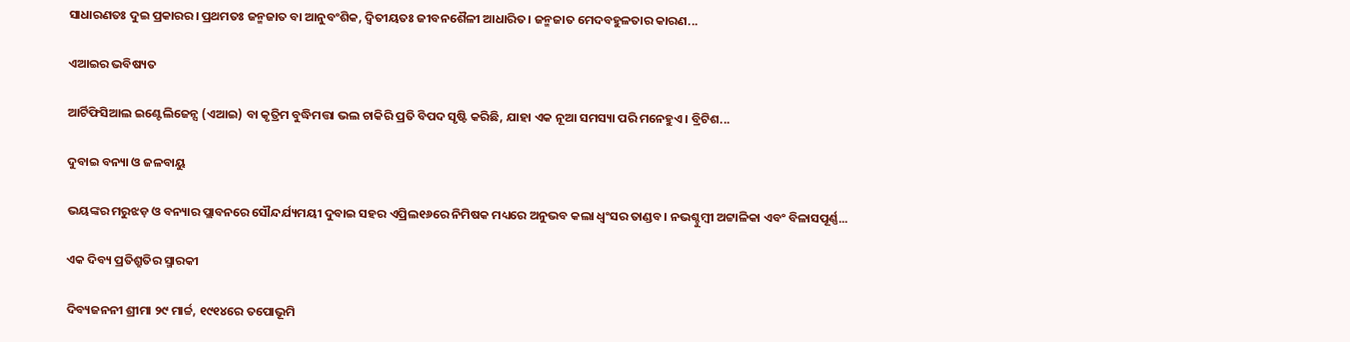ସାଧାରଣତଃ ଦୁଇ ପ୍ରକାରର। ପ୍ରଥମତଃ ଜନ୍ମଜାତ ବା ଆନୁବଂଶିକ, ଦ୍ୱିତୀୟତଃ ଜୀବନଶୈଳୀ ଆଧାରିତ। ଜନ୍ମଜାତ ମେଦବହୁଳତାର କାରଣ...

ଏଆଇର ଭବିଷ୍ୟତ

ଆର୍ଟିଫିସିଆଲ ଇଣ୍ଟେଲିଜେନ୍ସ (ଏଆଇ) ବା କୃତ୍ରିମ ବୁଦ୍ଧିମତ୍ତା ଭଲ ଚାକିରି ପ୍ରତି ବିପଦ ସୃଷ୍ଟି କରିଛି, ଯାହା ଏକ ନୂଆ ସମସ୍ୟା ପରି ମନେହୁଏ। ବ୍ରିଟିଶ...

ଦୁବାଇ ବନ୍ୟା ଓ ଜଳବାୟୁ

ଭୟଙ୍କର ମରୁଝଡ଼ ଓ ବନ୍ୟାର ପ୍ଲାବନରେ ସୌନ୍ଦର୍ଯ୍ୟମୟୀ ଦୁବାଇ ସହର ଏପ୍ରିଲ୧୬ରେ ନିମିଷକ ମଧ୍ୟରେ ଅନୁଭବ କଲା ଧ୍ବଂସର ତାଣ୍ଡବ। ନଭଶ୍ଚୁମ୍ବୀ ଅଟ୍ଟାଳିକା ଏବଂ ବିଳାସପୂର୍ଣ୍ଣ...

ଏକ ଦିବ୍ୟ ପ୍ରତିଶ୍ରୁତିର ସ୍ମାରକୀ

ଦିବ୍ୟଜନନୀ ଶ୍ରୀମା ୨୯ ମାର୍ଚ୍ଚ, ୧୯୧୪ରେ ତପୋଭୂମି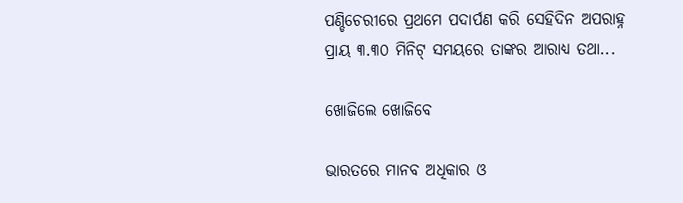ପଣ୍ଡିଚେରୀରେ ପ୍ରଥମେ ପଦାର୍ପଣ କରି ସେହିଦିନ ଅପରାହ୍ନ ପ୍ରାୟ ୩.୩୦ ମିନିଟ୍‌ ସମୟରେ ତାଙ୍କର ଆରାଧ୍ୟ ତଥା...

ଖୋଜିଲେ ଖୋଜିବେ

ଭାରତରେ ମାନବ ଅଧିକାର ଓ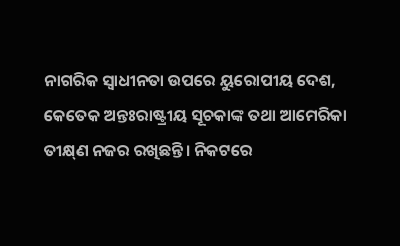ନାଗରିକ ସ୍ବାଧୀନତା ଉପରେ ୟୁରୋପୀୟ ଦେଶ, କେତେକ ଅନ୍ତଃରାଷ୍ଟ୍ରୀୟ ସୂଚକାଙ୍କ ତଥା ଆମେରିକା ତୀକ୍ଷ୍‌ଣ ନଜର ରଖିଛନ୍ତି। ନିକଟରେ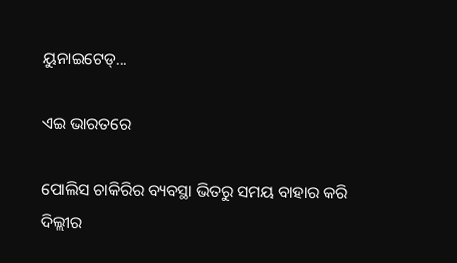ୟୁନାଇଟେଡ୍‌...

ଏଇ ଭାରତରେ

ପୋଲିସ ଚାକିରିର ବ୍ୟବସ୍ଥା ଭିତରୁ ସମୟ ବାହାର କରି ଦିଲ୍ଲୀର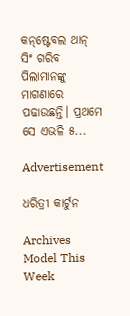କନ୍‌ଷ୍ଟେବଲ ଥାନ୍‌ ସିଂ ଗରିବ ପିଲାମାନଙ୍କୁ ମାଗଣାରେ ପଢାଉଛନ୍ତି। ପ୍ରଥମେ ସେ ଏଭଳି ୫...

Advertisement

ଧରିତ୍ରୀ କାର୍ଟୁନ

Archives
Model This Week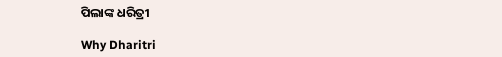ପିଲାଙ୍କ ଧରିତ୍ରୀ

Why Dharitri